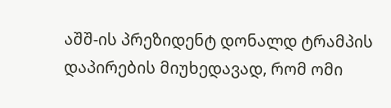აშშ-ის პრეზიდენტ დონალდ ტრამპის დაპირების მიუხედავად, რომ ომი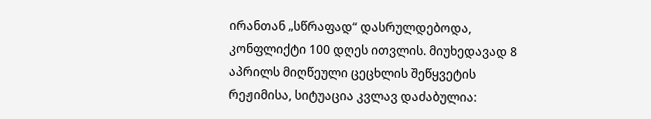ირანთან „სწრაფად“ დასრულდებოდა, კონფლიქტი 100 დღეს ითვლის. მიუხედავად 8 აპრილს მიღწეული ცეცხლის შეწყვეტის რეჟიმისა, სიტუაცია კვლავ დაძაბულია: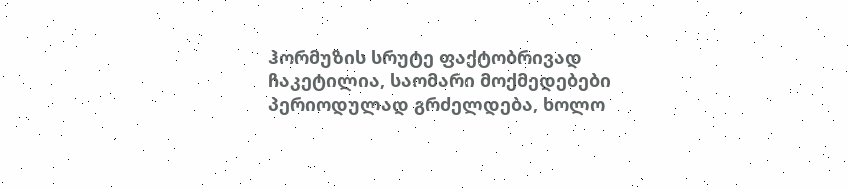ჰორმუზის სრუტე ფაქტობრივად ჩაკეტილია, საომარი მოქმედებები პერიოდულად გრძელდება, ხოლო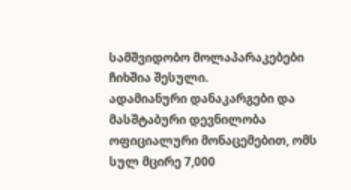სამშვიდობო მოლაპარაკებები ჩიხშია შესული.
ადამიანური დანაკარგები და მასშტაბური დევნილობა
ოფიციალური მონაცემებით, ომს სულ მცირე 7,000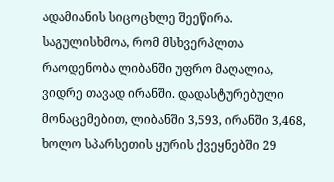ადამიანის სიცოცხლე შეეწირა. საგულისხმოა, რომ მსხვერპლთა რაოდენობა ლიბანში უფრო მაღალია, ვიდრე თავად ირანში. დადასტურებული მონაცემებით, ლიბანში 3,593, ირანში 3,468, ხოლო სპარსეთის ყურის ქვეყნებში 29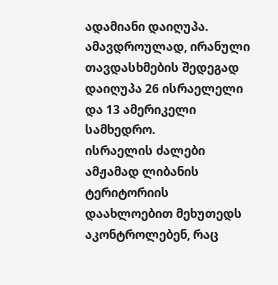ადამიანი დაიღუპა. ამავდროულად, ირანული თავდასხმების შედეგად დაიღუპა 26 ისრაელელი და 13 ამერიკელი სამხედრო.
ისრაელის ძალები ამჟამად ლიბანის ტერიტორიის დაახლოებით მეხუთედს აკონტროლებენ, რაც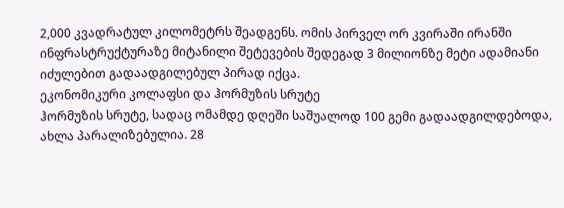2,000 კვადრატულ კილომეტრს შეადგენს. ომის პირველ ორ კვირაში ირანში ინფრასტრუქტურაზე მიტანილი შეტევების შედეგად 3 მილიონზე მეტი ადამიანი იძულებით გადაადგილებულ პირად იქცა.
ეკონომიკური კოლაფსი და ჰორმუზის სრუტე
ჰორმუზის სრუტე, სადაც ომამდე დღეში საშუალოდ 100 გემი გადაადგილდებოდა, ახლა პარალიზებულია. 28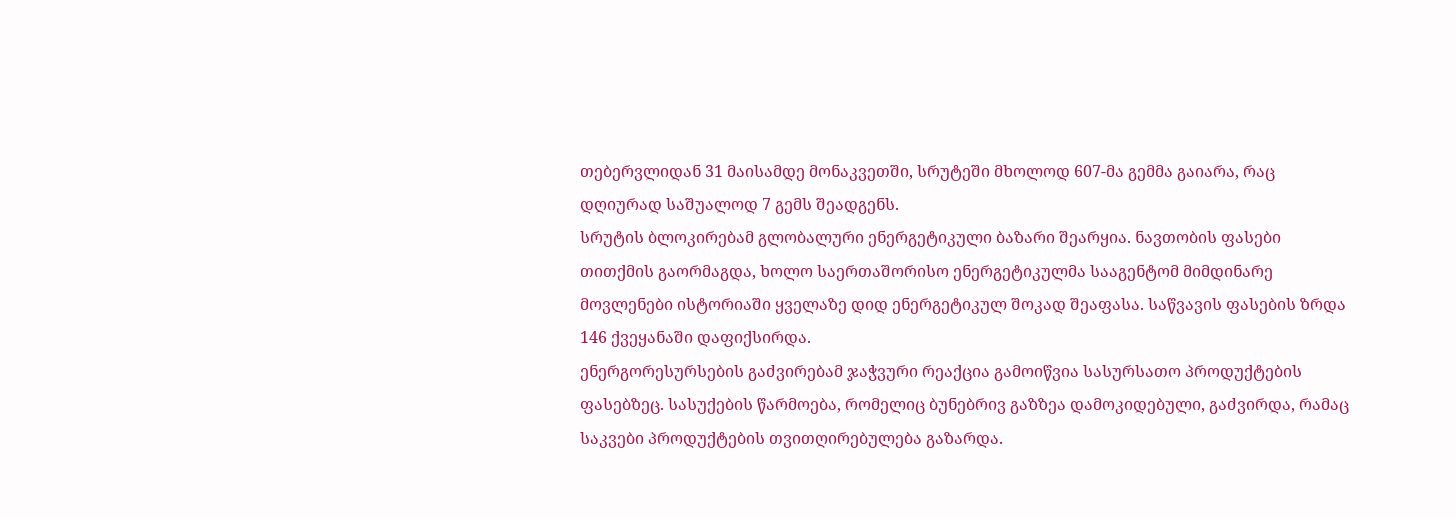თებერვლიდან 31 მაისამდე მონაკვეთში, სრუტეში მხოლოდ 607-მა გემმა გაიარა, რაც დღიურად საშუალოდ 7 გემს შეადგენს.
სრუტის ბლოკირებამ გლობალური ენერგეტიკული ბაზარი შეარყია. ნავთობის ფასები თითქმის გაორმაგდა, ხოლო საერთაშორისო ენერგეტიკულმა სააგენტომ მიმდინარე მოვლენები ისტორიაში ყველაზე დიდ ენერგეტიკულ შოკად შეაფასა. საწვავის ფასების ზრდა 146 ქვეყანაში დაფიქსირდა.
ენერგორესურსების გაძვირებამ ჯაჭვური რეაქცია გამოიწვია სასურსათო პროდუქტების ფასებზეც. სასუქების წარმოება, რომელიც ბუნებრივ გაზზეა დამოკიდებული, გაძვირდა, რამაც საკვები პროდუქტების თვითღირებულება გაზარდა.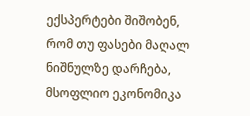ექსპერტები შიშობენ, რომ თუ ფასები მაღალ ნიშნულზე დარჩება, მსოფლიო ეკონომიკა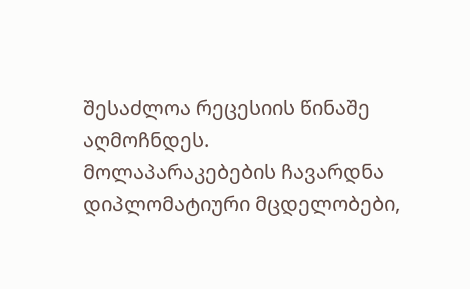შესაძლოა რეცესიის წინაშე აღმოჩნდეს.
მოლაპარაკებების ჩავარდნა
დიპლომატიური მცდელობები,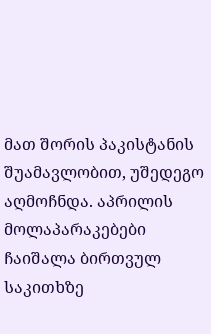მათ შორის პაკისტანის შუამავლობით, უშედეგო აღმოჩნდა. აპრილის მოლაპარაკებები ჩაიშალა ბირთვულ საკითხზე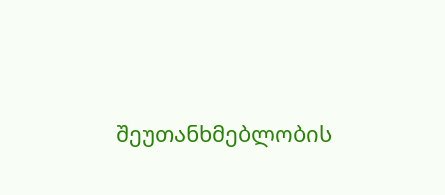შეუთანხმებლობის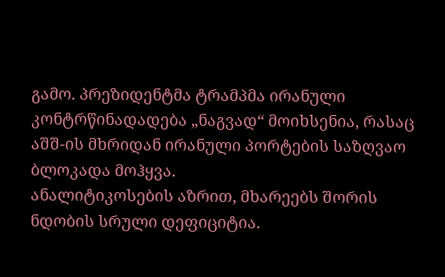გამო. პრეზიდენტმა ტრამპმა ირანული კონტრწინადადება „ნაგვად“ მოიხსენია, რასაც აშშ-ის მხრიდან ირანული პორტების საზღვაო ბლოკადა მოჰყვა.
ანალიტიკოსების აზრით, მხარეებს შორის ნდობის სრული დეფიციტია.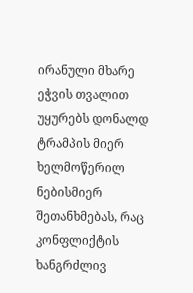ირანული მხარე ეჭვის თვალით უყურებს დონალდ ტრამპის მიერ ხელმოწერილ ნებისმიერ შეთანხმებას, რაც კონფლიქტის ხანგრძლივ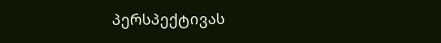პერსპექტივას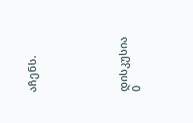აჩენს.






დისკუსია
0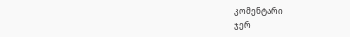კომენტარი
ჯერ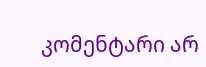კომენტარი არ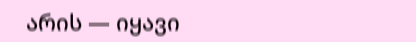არის — იყავი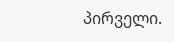პირველი.